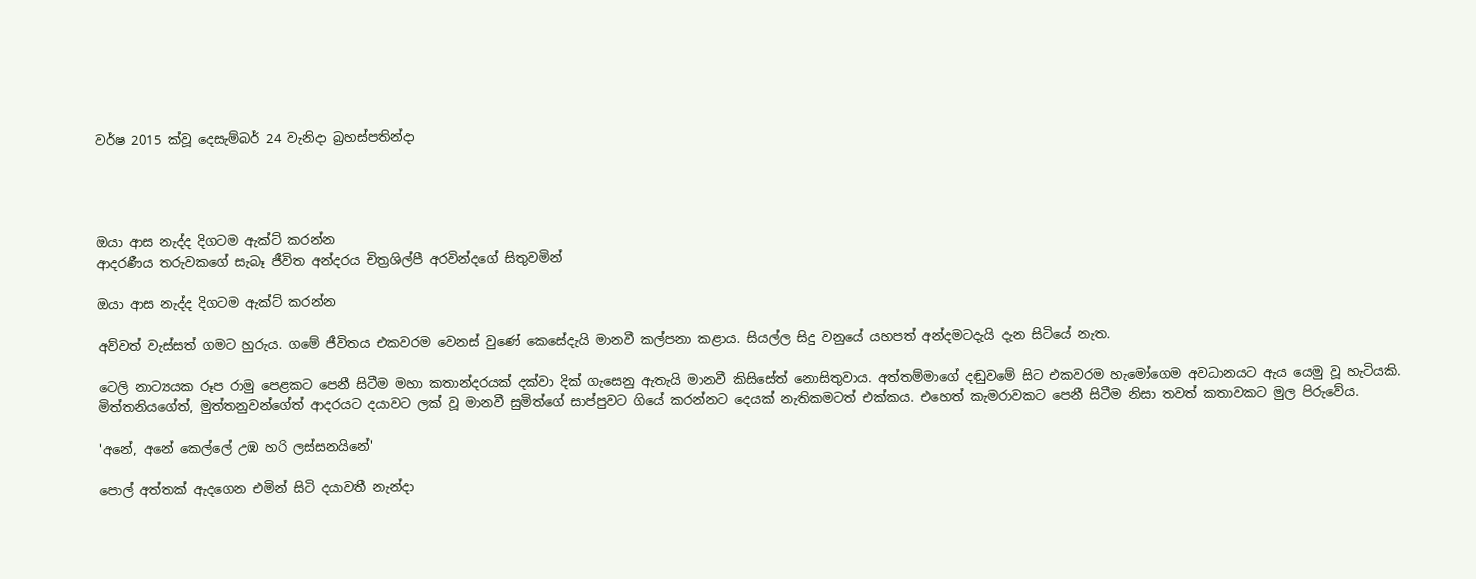වර්ෂ 2015 ක්වූ දෙසැම්බර් 24 වැනිදා බ්‍රහස්පතින්දා




ඔයා ආස නැද්ද දිගටම ඇක්ට් කරන්න
ආදරණීය තරුවකගේ සැබෑ ජීවිත අන්දරය චිත්‍රශිල්පී අරවින්දගේ සිතුවමින්

ඔයා ආස නැද්ද දිගටම ඇක්ට් කරන්න

අව්වත් වැස්සත් ගමට හුරුය. ගමේ ජීවිතය එකවරම වෙනස් වුණේ කෙසේදැයි මානවී කල්පනා කළාය. සියල්ල සිදු වනුයේ යහපත් අන්දමටදැයි දැන සිටියේ නැත.

ටෙලි නාට්‍යයක රූප රාමු පෙළකට පෙනී සිටීම මහා කතාන්දරයක් දක්වා දික් ගැසෙනු ඇතැයි මානවී කිසිසේත් නොසිතුවාය. අත්තම්මාගේ දඬුවමේ සිට එකවරම හැමෝගෙම අවධානයට ඇය යෙමු වූ හැටියකි. මිත්තනියගේත්, මුත්තනුවන්ගේත් ආදරයට දයාවට ලක් වූ මානවී සුමිත්ගේ සාප්පුවට ගියේ කරන්නට දෙයක් නැතිකමටත් එක්කය. එහෙත් කැමරාවකට පෙනී සිටීම නිසා තවත් කතාවකට මුල පිරුවේය.

'අනේ, අනේ කෙල්ලේ උඹ හරි ලස්සනයිනේ'

පොල් අත්තක් ඇදගෙන එමින් සිටි දයාවතී නැන්දා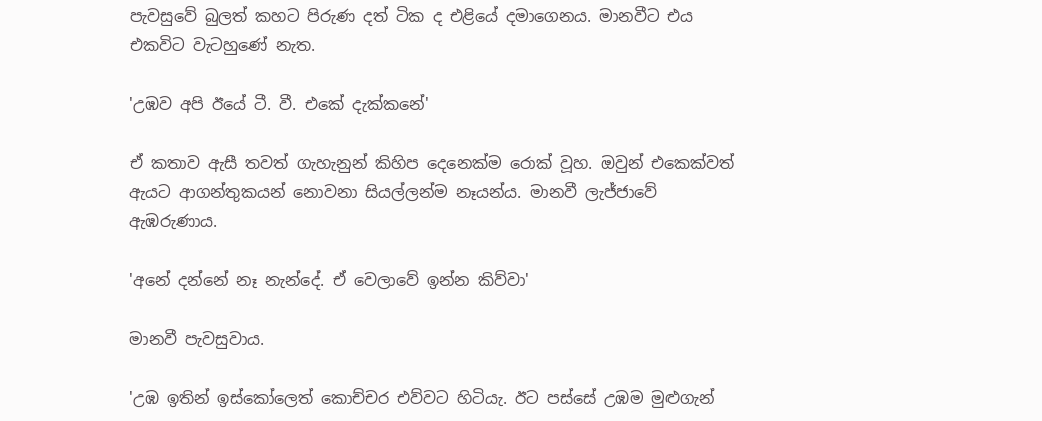පැවසුවේ බුලත් කහට පිරුණ දත් ටික ද එළියේ දමාගෙනය. මානවීට එය එකවිට වැටහුණේ නැත.

'උඹව අපි ඊයේ ටී. වී. එකේ දැක්කනේ'

ඒ කතාව ඇසී තවත් ගැහැනුන් කිහිප දෙනෙක්ම රොක් වූහ. ඔවුන් එකෙක්වත් ඇයට ආගන්තුකයන් නොවනා සියල්ලන්ම නෑයන්ය. මානවී ලැජ්ජාවේ ඇඹරුණාය.

'අනේ දන්නේ නෑ නැන්දේ. ඒ වෙලාවේ ඉන්න කිව්වා'

මානවී පැවසුවාය.

'උඹ ඉතින් ඉස්කෝලෙත් කොච්චර එව්වට හිටියැ. ඊට පස්සේ උඹම මුළුගැන්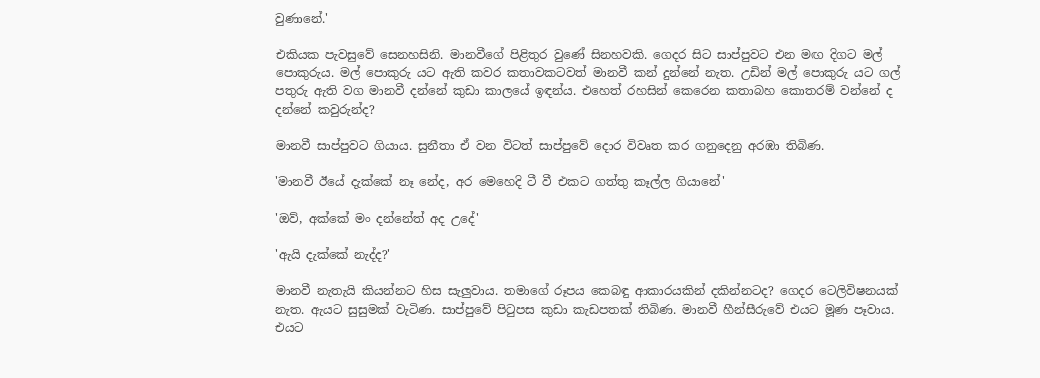වුණානේ.'

එකියක පැවසුවේ සෙනහසිනි. මානවීගේ පිළිතුර වුණේ සිනහවකි. ගෙදර සිට සාප්පුවට එන මඟ දිගට මල් පොකුරුය. මල් පොකුරු යට ඇති කවර කතාවකටවත් මානවී කන් දුන්නේ නැත. උඩින් මල් පොකුරු යට ගල් පතුරු ඇති වග මානවී දන්නේ කුඩා කාලයේ ඉඳන්ය. එහෙත් රහසින් කෙරෙන කතාබහ කොතරම් වන්නේ ද දන්නේ කවුරුන්ද?

මානවී සාප්පුවට ගියාය. සුනීතා ඒ වන විටත් සාප්පුවේ දොර විවෘත කර ගනුදෙනු අරඹා තිබිණ.

'මානවී ඊයේ දැක්කේ නෑ නේද, අර මෙහෙදි ටී වී එකට ගත්තු කෑල්ල ගියානේ'

'ඔව්, අක්කේ මං දන්නේත් අද උදේ'

'ඇයි දැක්කේ නැද්ද?'

මානවී නැතැයි කියන්නට හිස සැලුවාය. තමාගේ රූපය කෙබඳු ආකාරයකින් දකින්නටද? ගෙදර ටෙලිවිෂනයක් නැත. ඇයට සුසුමක් වැටිණ. සාප්පුවේ පිටුපස කුඩා කැඩපතක් තිබිණ. මානවී හීන්සීරුවේ එයට මූණ පෑවාය. එයට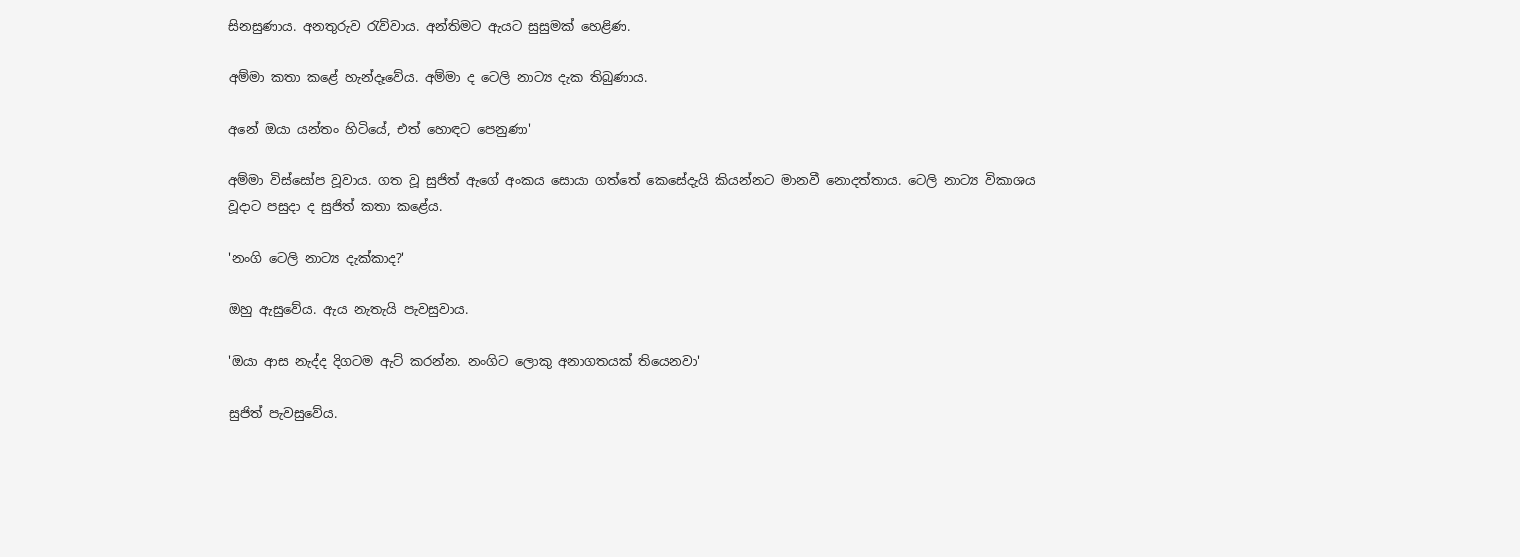සිනසුණාය. අනතුරුව රැව්වාය. අන්තිමට ඇයට සුසුමක් හෙළිණ.

අම්මා කතා කළේ හැන්දෑවේය. අම්මා ද ටෙලි නාට්‍ය දැක තිබුණාය.

අනේ ඔයා යන්තං හිටියේ, එත් හොඳට පෙනුණා'

අම්මා විස්සෝප වූවාය. ගත වූ සුජිත් ඇගේ අංකය සොයා ගත්තේ කෙසේදැයි කියන්නට මානවී නොදත්තාය. ටෙලි නාට්‍ය විකාශය වූදාට පසුදා ද සුජිත් කතා කළේය.

'නංගි ටෙලි නාට්‍ය දැක්කාද?'

ඔහු ඇසුවේය. ඇය නැතැයි පැවසුවාය.

'ඔයා ආස නැද්ද දිගටම ඇට් කරන්න. නංගිට ලොකු අනාගතයක් තියෙනවා'

සුජිත් පැවසුවේය.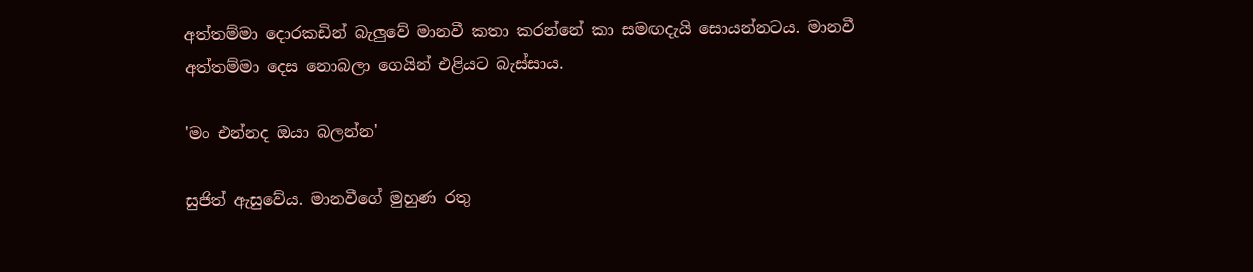අත්තම්මා දොරකඩින් බැලුවේ මානවී කතා කරන්නේ කා සමඟදැයි සොයන්නටය. මානවී අත්තම්මා දෙස නොබලා ගෙයින් එළියට බැස්සාය.

'මං එන්නද ඔයා බලන්න'

සුජිත් ඇසුවේය. මානවීගේ මුහුණ රතු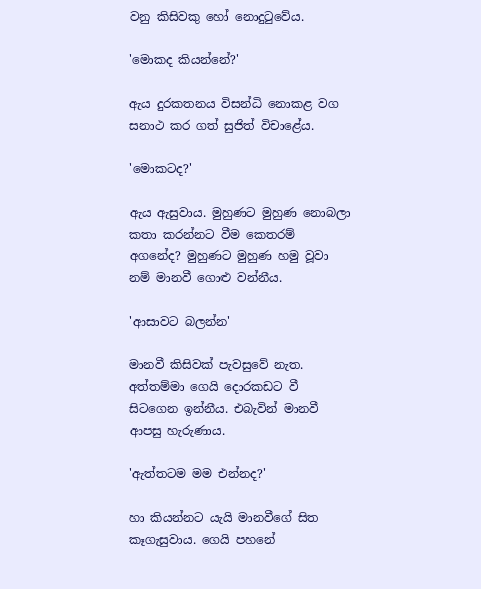වනු කිසිවකු හෝ නොදුටුවේය.

'මොකද කියන්නේ?'

ඇය දුරකතනය විසන්ධි නොකළ වග සනාථ කර ගත් සුජිත් විචාළේය.

'මොකටද?'

ඇය ඇසුවාය. මුහුණට මුහුණ නොබලා කතා කරන්නට වීම කෙතරම් අගනේද? මුහුණට මුහුණ හමු වූවා නම් මානවී ගොළු වන්නීය.

'ආසාවට බලන්න'

මානවී කිසිවක් පැවසුවේ නැත. අත්තම්මා ගෙයි දොරකඩට වී සිටගෙන ඉන්නීය. එබැවින් මානවී ආපසු හැරුණාය.

'ඇත්තටම මම එන්නද?'

හා කියන්නට යැයි මානවීගේ සිත කෑගැසුවාය. ගෙයි පහනේ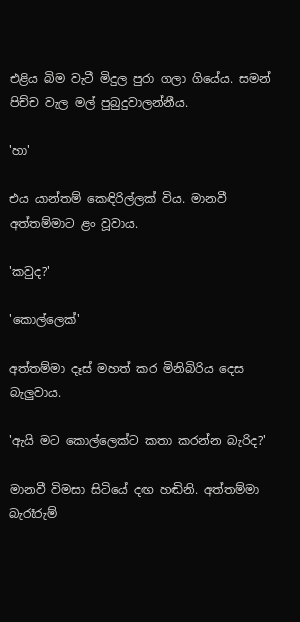එළිය බිම වැටී මිදුල පුරා ගලා ගියේය. සමන් පිච්ච වැල මල් පුබුදුවාලන්නීය.

'හා'

එය යාන්තම් කෙඳිරිල්ලක් විය. මානවී අත්තම්මාට ළං වූවාය.

'කවුද?'

'කොල්ලෙක්'

අත්තම්මා දෑස් මහත් කර මිනිබිරිය දෙස බැලුවාය.

'ඇයි මට කොල්ලෙක්ට කතා කරන්න බැරිද?'

මානවී විමසා සිටියේ දඟ හඬිනි. අත්තම්මා බැරෑරුම්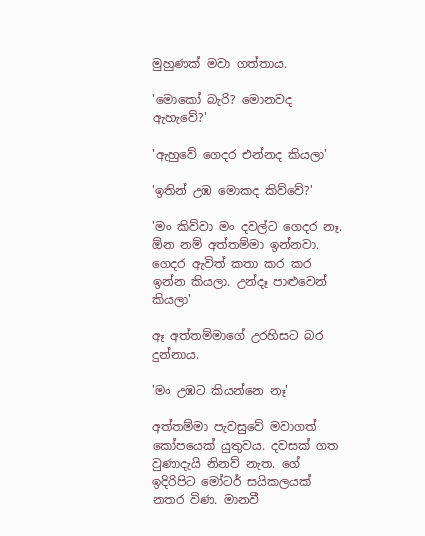මුහුණක් මවා ගත්තාය.

'මොකෝ බැරි? මොනවද ඇහැවේ?'

'ඇහුවේ ගෙදර එන්නද කියලා'

'ඉතින් උඹ මොකද කිව්වේ?'

'මං කිව්වා මං දවල්ට ගෙදර නෑ. ඕන නම් අත්තම්මා ඉන්නවා. ගෙදර ඇවිත් කතා කර කර ඉන්න කියලා. උන්දෑ පාළුවෙන් කියලා'

ඈ අත්තම්මාගේ උරහිසට බර දුන්නාය.

'මං උඹට කියන්නෙ නෑ'

අත්තම්මා පැවසුවේ මවාගත් කෝපයෙක් යුතුවය. දවසක් ගත වුණාදැයි නිනව් නැත. ගේ ඉදිරිපිට මෝටර් සයිකලයක් නතර විණ. මානවී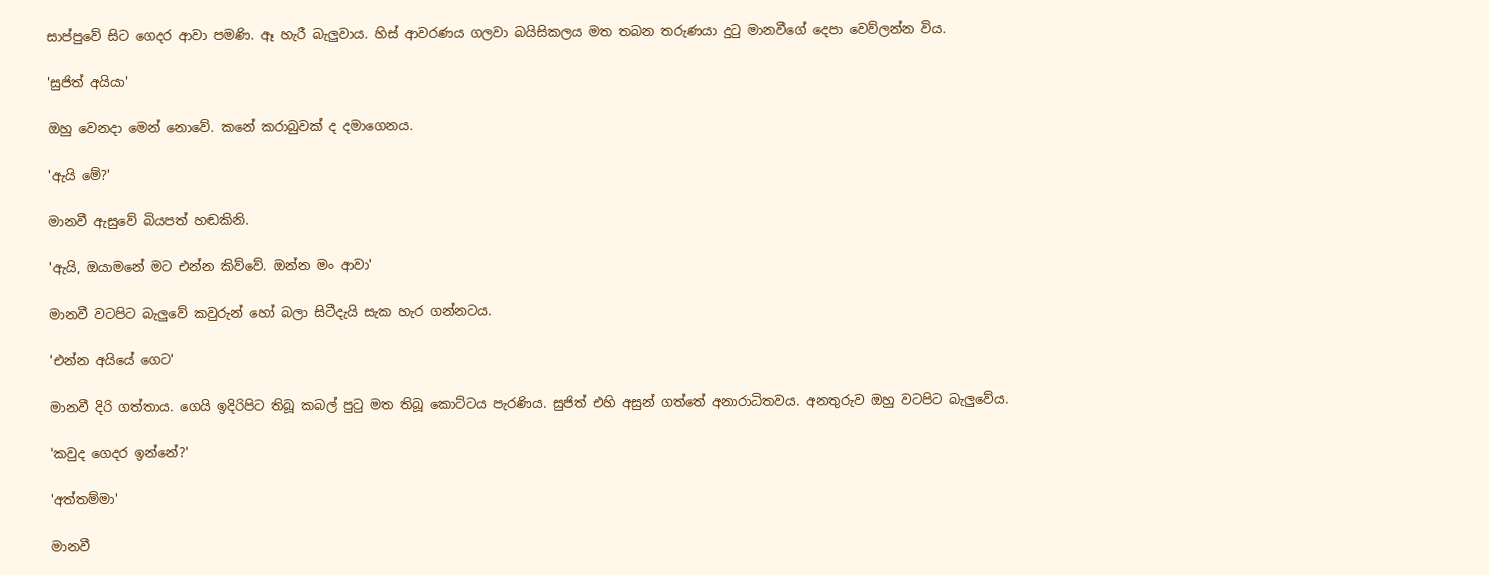සාප්පුවේ සිට ගෙදර ආවා පමණි. ඈ හැරී බැලුවාය. හිස් ආවරණය ගලවා බයිසිකලය මත තබන තරුණයා දුටු මානවීගේ දෙපා වෙව්ලන්න විය.

'සුජිත් අයියා'

ඔහු වෙනදා මෙන් නොවේ. කනේ කරාබුවක් ද දමාගෙනය.

'ඇයි මේ?'

මානවී ඇසුවේ බියපත් හඬකිනි.

'ඇයි, ඔයාමනේ මට එන්න කිව්වේ. ඔන්න මං ආවා'

මානවී වටපිට බැලුවේ කවුරුන් හෝ බලා සිටීදැයි සැක හැර ගන්නටය.

'එන්න අයියේ ගෙට'

මානවී දිරි ගත්තාය. ගෙයි ඉදිරිපිට තිබූ කබල් පුටු මත තිබූ කොට්ටය පැරණිය. සුජිත් එහි අසුන් ගත්තේ අනාරාධිතවය. අනතුරුව ඔහු වටපිට බැලුවේය.

'කවුද ගෙදර ඉන්නේ?'

'අත්තම්මා'

මානවී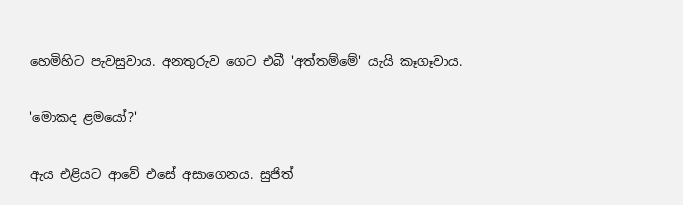හෙමිහිට පැවසුවාය. අනතුරුව ගෙට එබී 'අත්තම්මේ' යැයි කෑගෑවාය.

'මොකද ළමයෝ?'

ඇය එළියට ආවේ එසේ අසාගෙනය. සුජිත්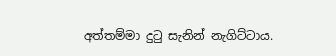අත්තම්මා දුටු සැනින් නැගිට්ටාය.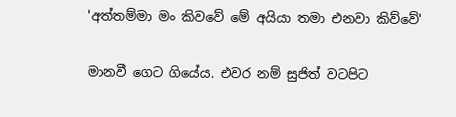'අත්තම්මා මං කිවවේ මේ අයියා තමා එනවා කිව්වේ'

මානවී ගෙට ගියේය. එවර නම් සුජිත් වටපිට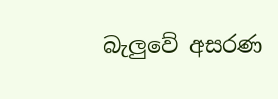බැලුවේ අසරණ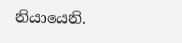නියායෙනි.